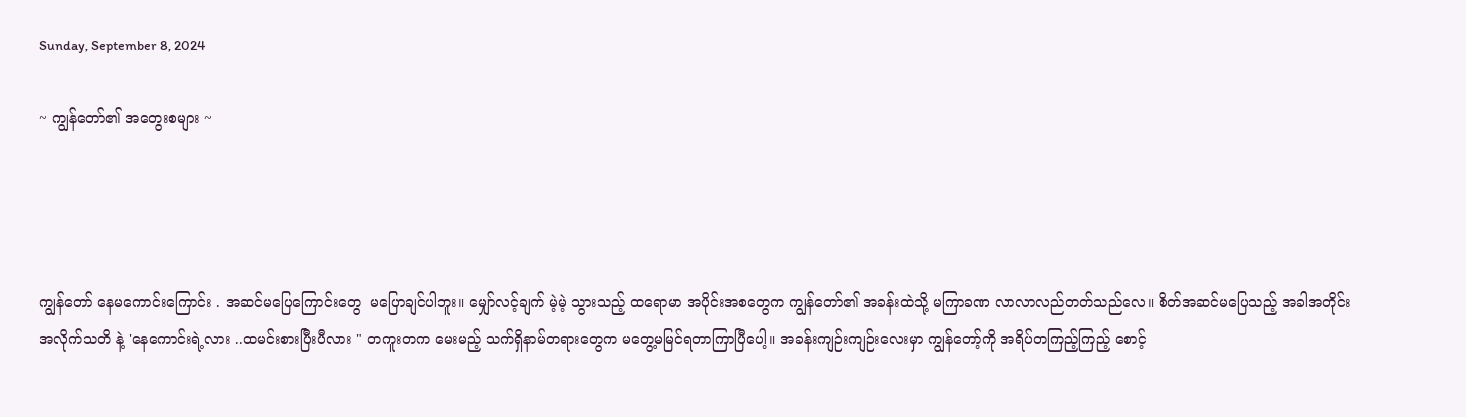Sunday, September 8, 2024

~ ကျွန်တော်၏ အတွေးစများ ~




ကျွန်တော် နေမကောင်းကြောင်း . အဆင်မပြေကြောင်းတွေ  မပြောချင်ပါဘူး။ မျှော်လင့်ချက် မဲ့မဲ့ သွားသည့် ထရောမာ အပိုင်းအစတွေက ကျွန်တော်၏ အခန်းထဲသို့ မကြာခဏ လာလာလည်တတ်သည်လေ။ စိတ်အဆင်မပြေသည့် အခါအတိုင်း အလိုက်သတိ နဲ့ 'နေကောင်းရဲ့လား ..ထမင်းစားပြီးပီလား " တကူးတက မေးမည့် သက်ရှိနာမ်တရားတွေက မတွေ့မမြင်ရတာကြာပြီပေါ့။ အခန်းကျဉ်းကျဉ်းလေးမှာ ကျွန်တော့်ကို အရိပ်တကြည့်ကြည့် စောင့်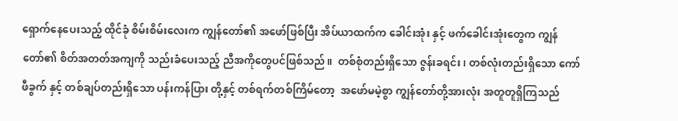ရှောက်နေပေးသည့် ထိုင်ခုံ စိမ်းစိမ်းလေးက ကျွန်တော်၏ အဖော်ဖြစ်ပြီး အိပ်ယာထက်က ခေါင်းအုံး နှင့် ဖက်ခေါင်းအုံးတွေက ကျွန်တော်၏ စိတ်အတတ်အကျကို သည်းခံပေးသည့် ညီအကိုတွေပင်ဖြစ်သည်။  တစ်စုံတည်းရှိသော ဇွန်းခရင်း၊ တစ်လုံးတည်းရှိသော ကော်ဖီခွက် နှင့် တစ်ချပ်တည်းရှိသော ပန်းကန်ပြား တို့နှင့် တစ်ရက်တစ်ကြိမ်တော့  အဖော်မမဲ့စွာ ကျွန်တော်တို့အားလုံး အတူတူရှိကြသည်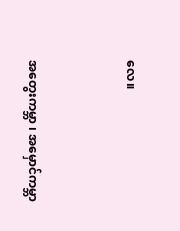လေ။


အတွေးကမ္ဘာ ၊ အမှောင်ကမ္ဘာ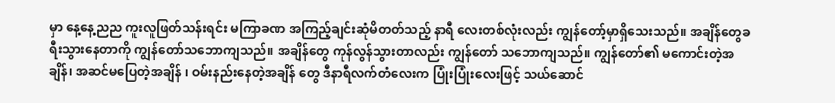မှာ နေ့နေ့ညည ကူးလူဖြတ်သန်းရင်း မကြာခဏ အကြည့်ချင်းဆုံမိတတ်သည့် နာရီ လေးတစ်လုံးလည်း ကျွန်တော့်မှာရှိသေးသည်။ အချိန်တွေခရီးသွားနေတာကို ကျွန်တော်သဘောကျသည်။ အချိန်တွေ ကုန်လွန်သွားတာလည်း ကျွန်တော် သဘောကျသည်။ ကျွန်တော်၏ မကောင်းတဲ့အချိန်၊ အဆင်မပြေတဲ့အချိန် ၊ ဝမ်းနည်းနေတဲ့အချိန် တွေ ဒီနာရီလက်တံလေးက ပြုံးပြုံးလေးဖြင့် သယ်ဆောင်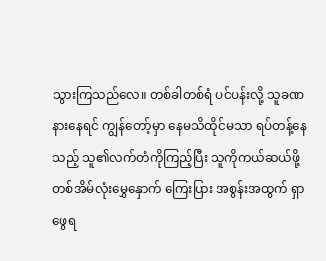သွားကြသည်လေ။ တစ်ခါတစ်ရံ ပင်ပန်းလို့ သူခဏနားနေရင် ကျွန်တော့်မှာ နေမသိထိုင်မသာ ရပ်တန့်နေသည့် သူ၏လက်တံကိုကြည့်ပြီး သူကိုကယ်ဆယ်ဖို့ တစ်အိမ်လုံးမွှေနှောက် ကြေးပြား အစွန်းအထွက် ရှာဖွေရ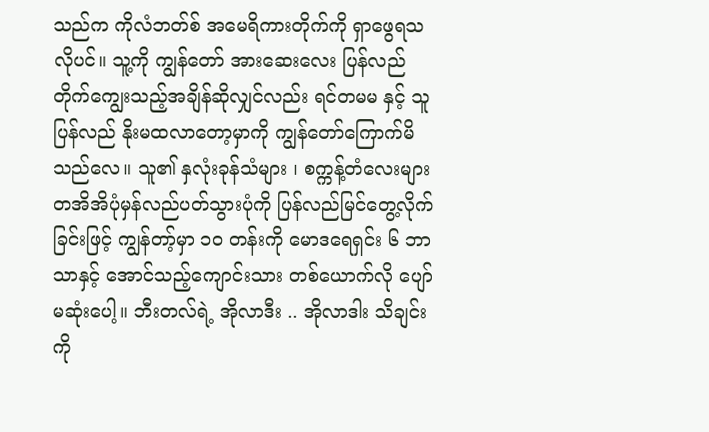သည်က ကိုလံဘတ်စ် အမေရိကားတိုက်ကို ရှာဖွေရသလိုပင်။ သူ့ကို ကျွန်တော် အားဆေးလေး ပြန်လည်တိုက်ကျွေးသည့်အချိန်ဆိုလျှင်လည်း ရင်တမမ နှင့် သူ ပြန်လည် နိုးမထလာတော့မှာကို ကျွန်တော်ကြောက်မိသည်လေ။ သူ၏ နှလုံးခုန်သံများ ၊ စက္ကန့်တံလေးများ တအိအိပုံမှန်လည်ပတ်သွားပုံကို ပြန်လည်မြင်တွေ့လိုက်ခြင်းဖြင့် ကျွန်တာ့်မှာ ၁၀ တန်းကို မောဒရေရှင်း ၆ ဘာသာနှင့် အောင်သည့်ကျောင်းသား တစ်ယောက်လို ပျော်မဆုံးပေါ့။ ဘီးတလ်ရဲ့ အိုလာဒီး .. အိုလာဒါး သိချင်းကို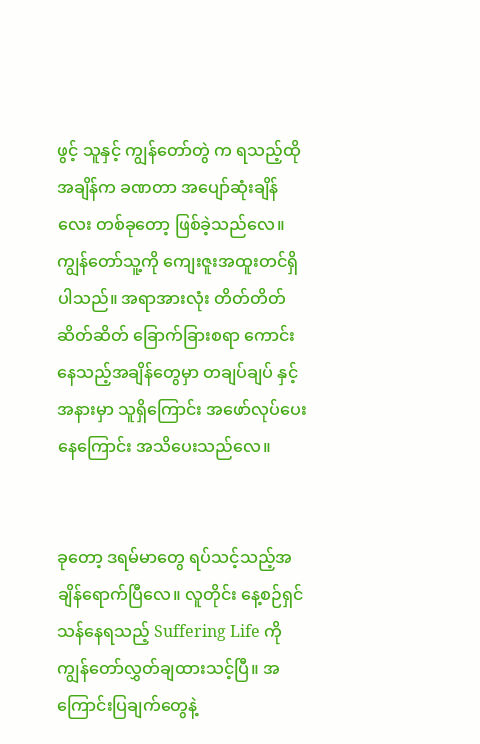ဖွင့် သူနှင့် ကျွန်တော်တွဲ က ရသည့်ထိုအချိန်က ခဏတာ အပျော်ဆုံးချိန်လေး တစ်ခုတော့ ဖြစ်ခဲ့သည်လေ။ ကျွန်တော်သူ့ကို ကျေးဇူးအထူးတင်ရှိပါသည်။ အရာအားလုံး တိတ်တိတ်ဆိတ်ဆိတ် ခြောက်ခြားစရာ ကောင်းနေသည့်အချိန်တွေမှာ တချပ်ချပ် နှင့် အနားမှာ သူရှိကြောင်း အဖော်လုပ်ပေးနေကြောင်း အသိပေးသည်လေ။


ခုတော့ ဒရမ်မာတွေ ရပ်သင့်သည့်အချိန်ရောက်ပြီလေ။ လူတိုင်း နေ့စဉ်ရှင်သန်နေရသည့် Suffering Life ကို ကျွန်တော်လွှတ်ချထားသင့်ပြီ။ အကြောင်းပြချက်တွေနဲ့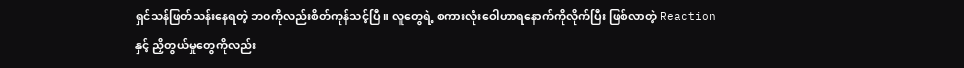ရှင်သန်ဖြတ်သန်းနေရတဲ့ ဘ၀ကိုလည်းစိတ်ကုန်သင့်ပြီ။ လူတွေရဲ့ စကားလုံးဝေါဟာရနောက်ကိုလိုက်ပြီး ဖြစ်လာတဲ့ Reaction နှင့် ညှိတွယ်မှုတွေကိုလည်း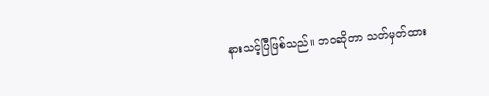နားသင့်ပြီဖြစ်သည်။ ဘ၀ဆိုတာ သတ်မှတ်ထား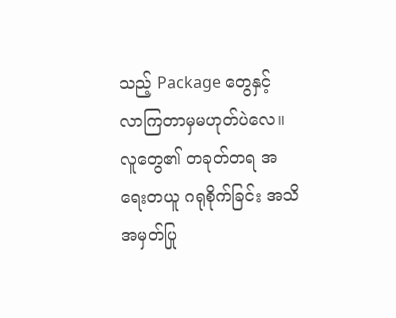သည့် Package တွေနှင့် လာကြတာမှမဟုတ်ပဲလေ။ လူတွေ၏ တခုတ်တရ အရေးတယူ ဂရုစိုက်ခြင်း အသိအမှတ်ပြု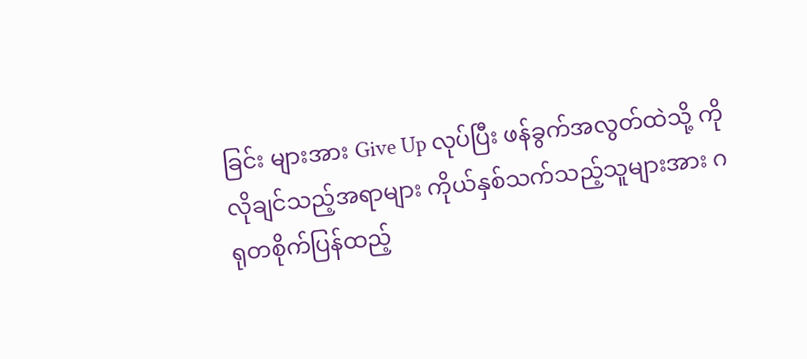ခြင်း များအား Give Up လုပ်ပြီး ဖန်ခွက်အလွတ်ထဲသို့ ကိုလိုချင်သည့်အရာများ ကိုယ်နှစ်သက်သည့်သူများအား ဂရုတစိုက်ပြန်ထည့်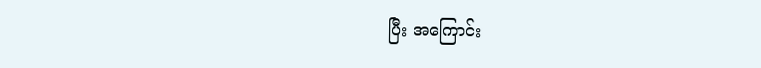ပြီး အကြောင်း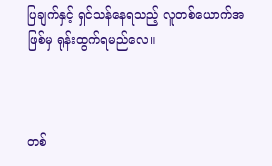ပြချက်နှင့် ရှင်သန်နေရသည့် လူတစ်ယောက်အဖြစ်မှ ရုန်းထွက်ရမည်လေ။



တစ်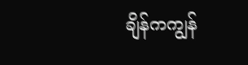ချိန်ကကျွန်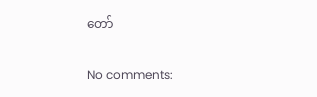တော်

No comments: